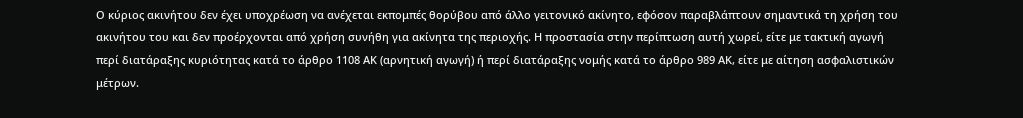Ο κύριος ακινήτου δεν έχει υποχρέωση να ανέχεται εκπομπές θορύβου από άλλο γειτονικό ακίνητο, εφόσον παραβλάπτουν σημαντικά τη χρήση του ακινήτου του και δεν προέρχονται από χρήση συνήθη για ακίνητα της περιοχής. Η προστασία στην περίπτωση αυτή χωρεί, είτε με τακτική αγωγή περί διατάραξης κυριότητας κατά το άρθρο 1108 ΑΚ (αρνητική αγωγή) ή περί διατάραξης νομής κατά το άρθρο 989 ΑΚ, είτε με αίτηση ασφαλιστικών μέτρων.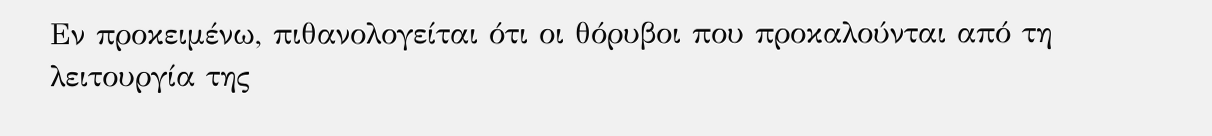Εν προκειμένω, πιθανολογείται ότι οι θόρυβοι που προκαλούνται από τη λειτουργία της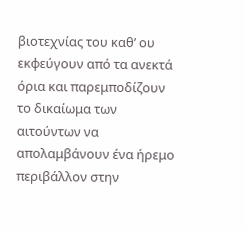βιοτεχνίας του καθ’ ου εκφεύγουν από τα ανεκτά όρια και παρεμποδίζουν το δικαίωμα των αιτούντων να απολαμβάνουν ένα ήρεμο περιβάλλον στην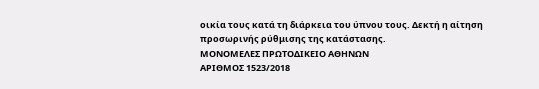οικία τους κατά τη διάρκεια του ύπνου τους. Δεκτή η αίτηση προσωρινής ρύθμισης της κατάστασης.
ΜΟΝΟΜΕΛΕΣ ΠΡΩΤΟΔΙΚΕΙΟ ΑΘΗΝΩΝ
ΑΡΙΘΜΟΣ 1523/2018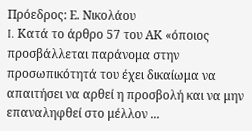Πρόεδρος: Ε. Νικολάου
I. Κατά το άρθρο 57 του ΑΚ «όποιος προσβάλλεται παράνομα στην προσωπικότητά του έχει δικαίωμα να απαιτήσει να αρθεί η προσβολή και να μην επαναληφθεί στο μέλλον ...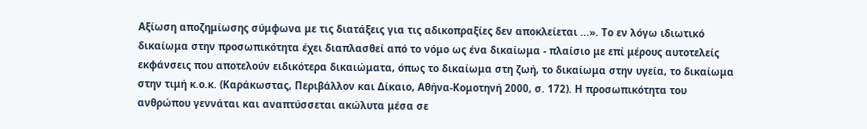Αξίωση αποζημίωσης σύμφωνα με τις διατάξεις για τις αδικοπραξίες δεν αποκλείεται ...». Το εν λόγω ιδιωτικό δικαίωμα στην προσωπικότητα έχει διαπλασθεί από το νόμο ως ένα δικαίωμα - πλαίσιο με επί μέρους αυτοτελείς εκφάνσεις που αποτελούν ειδικότερα δικαιώματα, όπως το δικαίωμα στη ζωή, το δικαίωμα στην υγεία, το δικαίωμα στην τιμή κ.ο.κ. (Καράκωστας, Περιβάλλον και Δίκαιο, Αθήνα-Κομοτηνή 2000, σ. 172). Η προσωπικότητα του ανθρώπου γεννάται και αναπτύσσεται ακώλυτα μέσα σε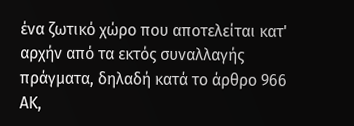ένα ζωτικό χώρο που αποτελείται κατ' αρχήν από τα εκτός συναλλαγής πράγματα, δηλαδή κατά το άρθρο 966 ΑΚ,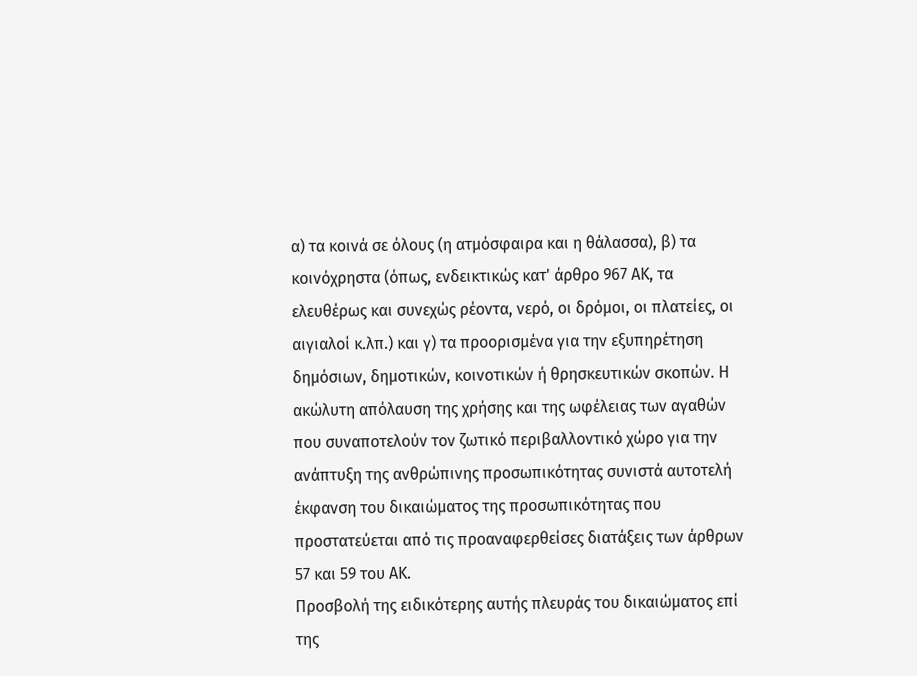α) τα κοινά σε όλους (η ατμόσφαιρα και η θάλασσα), β) τα κοινόχρηστα (όπως, ενδεικτικώς κατ' άρθρο 967 ΑΚ, τα ελευθέρως και συνεχώς ρέοντα, νερό, οι δρόμοι, οι πλατείες, οι αιγιαλοί κ.λπ.) και γ) τα προορισμένα για την εξυπηρέτηση δημόσιων, δημοτικών, κοινοτικών ή θρησκευτικών σκοπών. Η ακώλυτη απόλαυση της χρήσης και της ωφέλειας των αγαθών που συναποτελούν τον ζωτικό περιβαλλοντικό χώρο για την ανάπτυξη της ανθρώπινης προσωπικότητας συνιστά αυτοτελή έκφανση του δικαιώματος της προσωπικότητας που προστατεύεται από τις προαναφερθείσες διατάξεις των άρθρων 57 και 59 του ΑΚ.
Προσβολή της ειδικότερης αυτής πλευράς του δικαιώματος επί της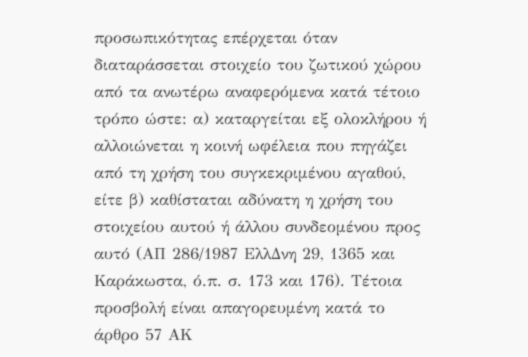προσωπικότητας επέρχεται όταν διαταράσσεται στοιχείο του ζωτικού χώρου από τα ανωτέρω αναφερόμενα κατά τέτοιο τρόπο ώστε: α) καταργείται εξ ολοκλήρου ή αλλοιώνεται η κοινή ωφέλεια που πηγάζει από τη χρήση του συγκεκριμένου αγαθού, είτε β) καθίσταται αδύνατη η χρήση του στοιχείου αυτού ή άλλου συνδεομένου προς αυτό (ΑΠ 286/1987 ΕλλΔνη 29, 1365 και Καράκωστα, ό.π. σ. 173 και 176). Τέτοια προσβολή είναι απαγορευμένη κατά το άρθρο 57 ΑΚ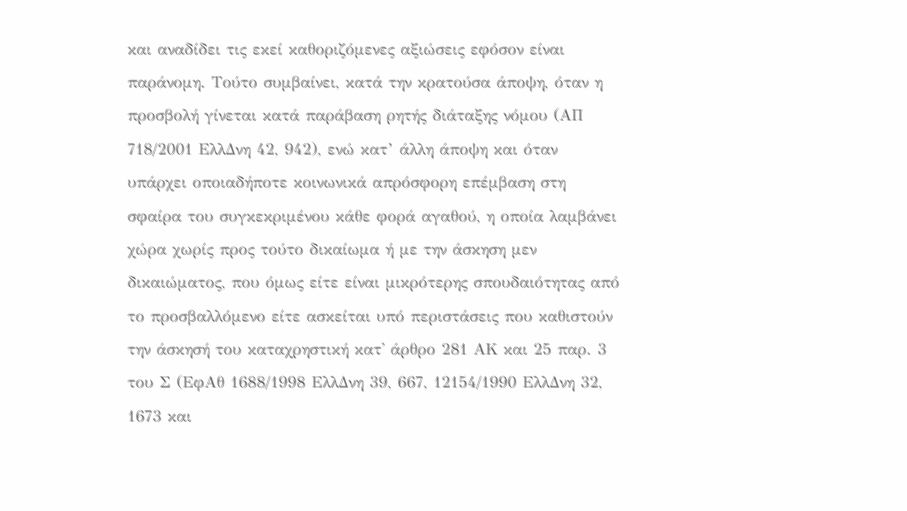και αναδίδει τις εκεί καθοριζόμενες αξιώσεις εφόσον είναι παράνομη. Τούτο συμβαίνει, κατά την κρατούσα άποψη, όταν η προσβολή γίνεται κατά παράβαση ρητής διάταξης νόμου (ΑΠ 718/2001 ΕλλΔνη 42, 942), ενώ κατ’ άλλη άποψη και όταν υπάρχει οποιαδήποτε κοινωνικά απρόσφορη επέμβαση στη σφαίρα του συγκεκριμένου κάθε φορά αγαθού, η οποία λαμβάνει χώρα χωρίς προς τούτο δικαίωμα ή με την άσκηση μεν δικαιώματος, που όμως είτε είναι μικρότερης σπουδαιότητας από το προσβαλλόμενο είτε ασκείται υπό περιστάσεις που καθιστούν την άσκησή του καταχρηστική κατ' άρθρο 281 ΑΚ και 25 παρ. 3 του Σ (ΕφΑθ 1688/1998 ΕλλΔνη 39, 667, 12154/1990 ΕλλΔνη 32, 1673 και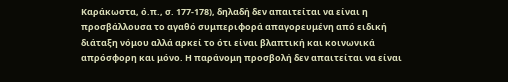Καράκωστα, ό.π., σ. 177-178), δηλαδή δεν απαιτείται να είναι η προσβάλλουσα το αγαθό συμπεριφορά απαγορευμένη από ειδική διάταξη νόμου αλλά αρκεί το ότι είναι βλαπτική και κοινωνικά απρόσφορη και μόνο. Η παράνομη προσβολή δεν απαιτείται να είναι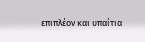επιπλέον και υπαίτια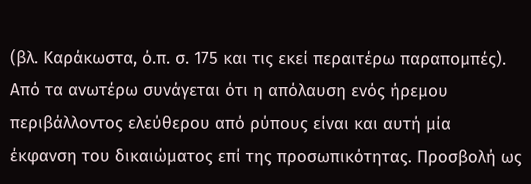(βλ. Καράκωστα, ό.π. σ. 175 και τις εκεί περαιτέρω παραπομπές).
Από τα ανωτέρω συνάγεται ότι η απόλαυση ενός ήρεμου περιβάλλοντος ελεύθερου από ρύπους είναι και αυτή μία έκφανση του δικαιώματος επί της προσωπικότητας. Προσβολή ως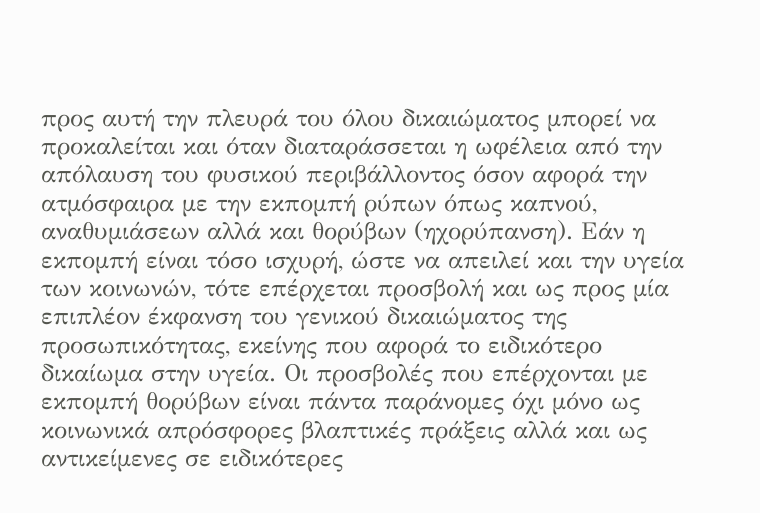προς αυτή την πλευρά του όλου δικαιώματος μπορεί να προκαλείται και όταν διαταράσσεται η ωφέλεια από την απόλαυση του φυσικού περιβάλλοντος όσον αφορά την ατμόσφαιρα με την εκπομπή ρύπων όπως καπνού, αναθυμιάσεων αλλά και θορύβων (ηχορύπανση). Εάν η εκπομπή είναι τόσο ισχυρή, ώστε να απειλεί και την υγεία των κοινωνών, τότε επέρχεται προσβολή και ως προς μία επιπλέον έκφανση του γενικού δικαιώματος της προσωπικότητας, εκείνης που αφορά το ειδικότερο δικαίωμα στην υγεία. Οι προσβολές που επέρχονται με εκπομπή θορύβων είναι πάντα παράνομες όχι μόνο ως κοινωνικά απρόσφορες βλαπτικές πράξεις αλλά και ως αντικείμενες σε ειδικότερες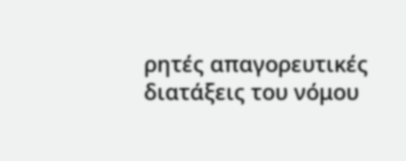ρητές απαγορευτικές διατάξεις του νόμου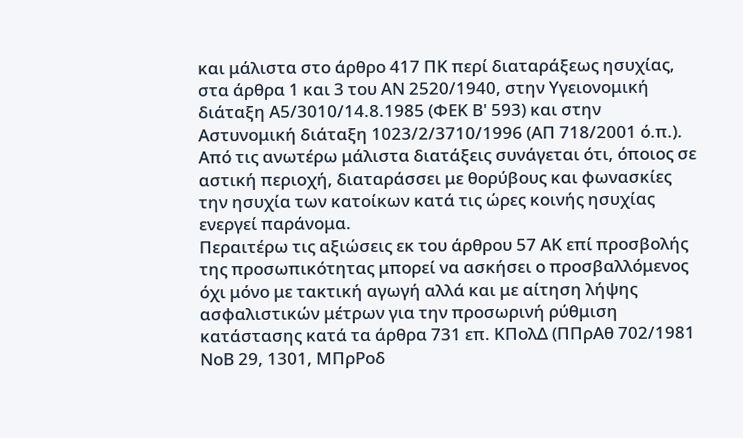και μάλιστα στο άρθρο 417 ΠΚ περί διαταράξεως ησυχίας, στα άρθρα 1 και 3 του ΑΝ 2520/1940, στην Υγειονομική διάταξη Α5/3010/14.8.1985 (ΦΕΚ Β' 593) και στην Αστυνομική διάταξη 1023/2/3710/1996 (ΑΠ 718/2001 ό.π.). Από τις ανωτέρω μάλιστα διατάξεις συνάγεται ότι, όποιος σε αστική περιοχή, διαταράσσει με θορύβους και φωνασκίες την ησυχία των κατοίκων κατά τις ώρες κοινής ησυχίας ενεργεί παράνομα.
Περαιτέρω τις αξιώσεις εκ του άρθρου 57 ΑΚ επί προσβολής της προσωπικότητας μπορεί να ασκήσει ο προσβαλλόμενος όχι μόνο με τακτική αγωγή αλλά και με αίτηση λήψης ασφαλιστικών μέτρων για την προσωρινή ρύθμιση κατάστασης κατά τα άρθρα 731 επ. ΚΠολΔ (ΠΠρΑθ 702/1981 ΝοΒ 29, 1301, ΜΠρΡοδ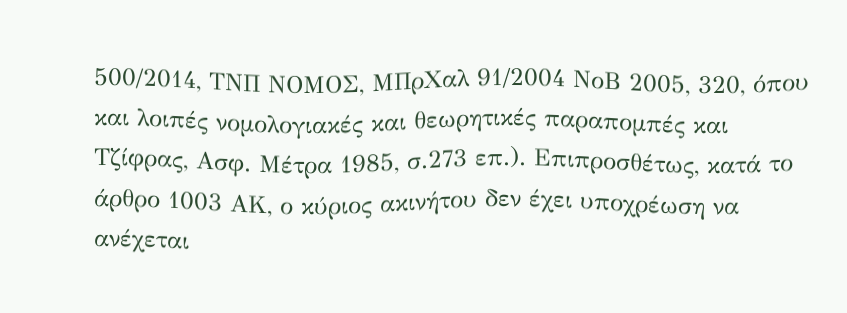500/2014, ΤΝΠ ΝΟΜΟΣ, ΜΠρΧαλ 91/2004 ΝοΒ 2005, 320, όπου και λοιπές νομολογιακές και θεωρητικές παραπομπές και Τζίφρας, Ασφ. Μέτρα 1985, σ.273 επ.). Επιπροσθέτως, κατά το άρθρο 1003 ΑΚ, ο κύριος ακινήτου δεν έχει υποχρέωση να ανέχεται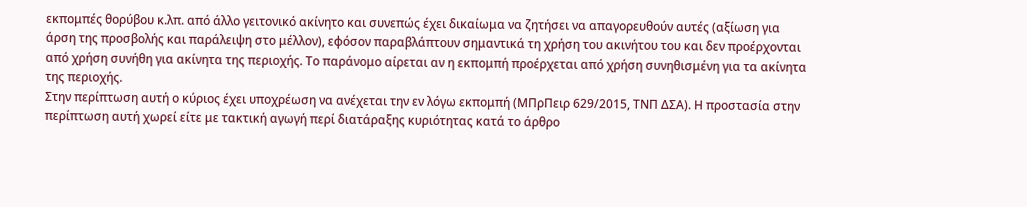εκπομπές θορύβου κ.λπ. από άλλο γειτονικό ακίνητο και συνεπώς έχει δικαίωμα να ζητήσει να απαγορευθούν αυτές (αξίωση για άρση της προσβολής και παράλειψη στο μέλλον), εφόσον παραβλάπτουν σημαντικά τη χρήση του ακινήτου του και δεν προέρχονται από χρήση συνήθη για ακίνητα της περιοχής. Το παράνομο αίρεται αν η εκπομπή προέρχεται από χρήση συνηθισμένη για τα ακίνητα της περιοχής.
Στην περίπτωση αυτή ο κύριος έχει υποχρέωση να ανέχεται την εν λόγω εκπομπή (ΜΠρΠειρ 629/2015, ΤΝΠ ΔΣΑ). Η προστασία στην περίπτωση αυτή χωρεί είτε με τακτική αγωγή περί διατάραξης κυριότητας κατά το άρθρο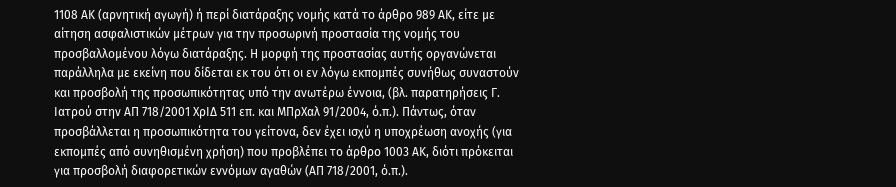1108 ΑΚ (αρνητική αγωγή) ή περί διατάραξης νομής κατά το άρθρο 989 ΑΚ, είτε με αίτηση ασφαλιστικών μέτρων για την προσωρινή προστασία της νομής του προσβαλλομένου λόγω διατάραξης. Η μορφή της προστασίας αυτής οργανώνεται παράλληλα με εκείνη που δίδεται εκ του ότι οι εν λόγω εκπομπές συνήθως συναστούν και προσβολή της προσωπικότητας υπό την ανωτέρω έννοια, (βλ. παρατηρήσεις Γ. Ιατρού στην ΑΠ 718/2001 ΧρΙΔ 511 επ. και ΜΠρΧαλ 91/2004, ό.π.). Πάντως, όταν προσβάλλεται η προσωπικότητα του γείτονα, δεν έχει ισχύ η υποχρέωση ανοχής (για εκπομπές από συνηθισμένη χρήση) που προβλέπει το άρθρο 1003 ΑΚ, διότι πρόκειται για προσβολή διαφορετικών εννόμων αγαθών (ΑΠ 718/2001, ό.π.).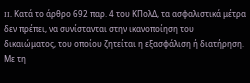II. Κατά το άρθρο 692 παρ. 4 του ΚΠολΔ, τα ασφαλιστικά μέτρα δεν πρέπει, να συνίστανται στην ικανοποίηση του δικαιώματος, του οποίου ζητείται η εξασφάλιση ή διατήρηση. Με τη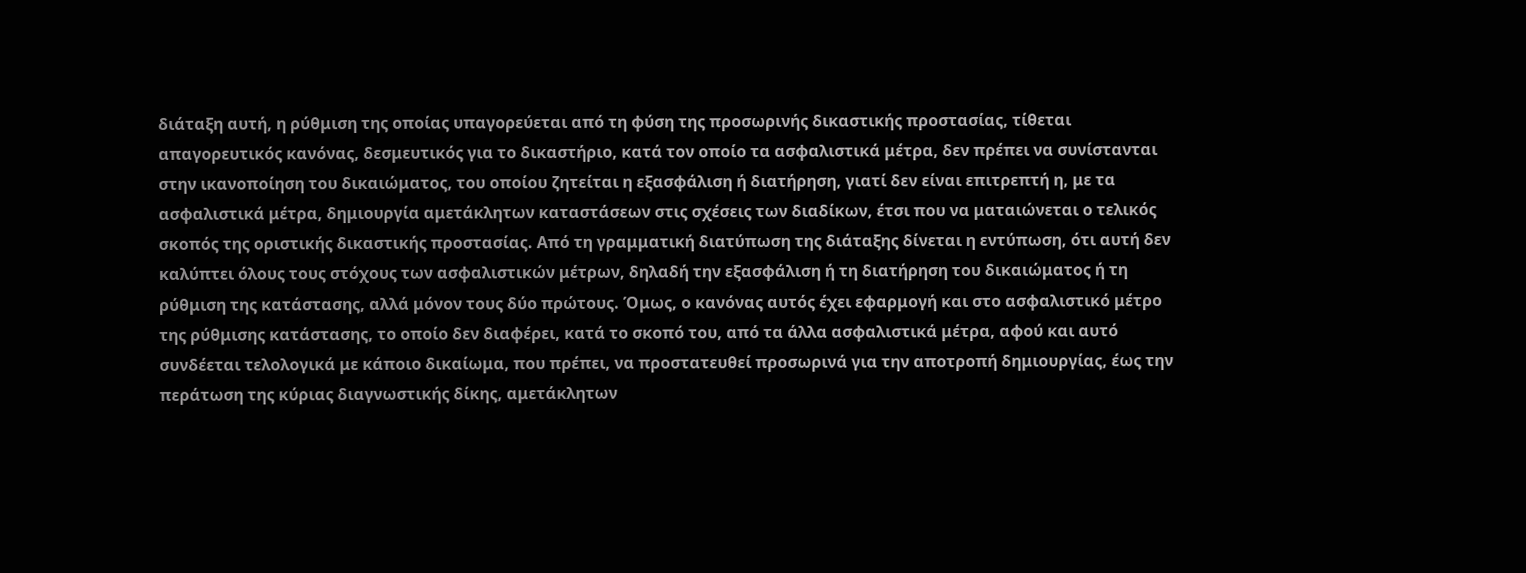διάταξη αυτή, η ρύθμιση της οποίας υπαγορεύεται από τη φύση της προσωρινής δικαστικής προστασίας, τίθεται απαγορευτικός κανόνας, δεσμευτικός για το δικαστήριο, κατά τον οποίο τα ασφαλιστικά μέτρα, δεν πρέπει να συνίστανται στην ικανοποίηση του δικαιώματος, του οποίου ζητείται η εξασφάλιση ή διατήρηση, γιατί δεν είναι επιτρεπτή η, με τα ασφαλιστικά μέτρα, δημιουργία αμετάκλητων καταστάσεων στις σχέσεις των διαδίκων, έτσι που να ματαιώνεται ο τελικός σκοπός της οριστικής δικαστικής προστασίας. Από τη γραμματική διατύπωση της διάταξης δίνεται η εντύπωση, ότι αυτή δεν καλύπτει όλους τους στόχους των ασφαλιστικών μέτρων, δηλαδή την εξασφάλιση ή τη διατήρηση του δικαιώματος ή τη ρύθμιση της κατάστασης, αλλά μόνον τους δύο πρώτους. Όμως, ο κανόνας αυτός έχει εφαρμογή και στο ασφαλιστικό μέτρο της ρύθμισης κατάστασης, το οποίο δεν διαφέρει, κατά το σκοπό του, από τα άλλα ασφαλιστικά μέτρα, αφού και αυτό συνδέεται τελολογικά με κάποιο δικαίωμα, που πρέπει, να προστατευθεί προσωρινά για την αποτροπή δημιουργίας, έως την περάτωση της κύριας διαγνωστικής δίκης, αμετάκλητων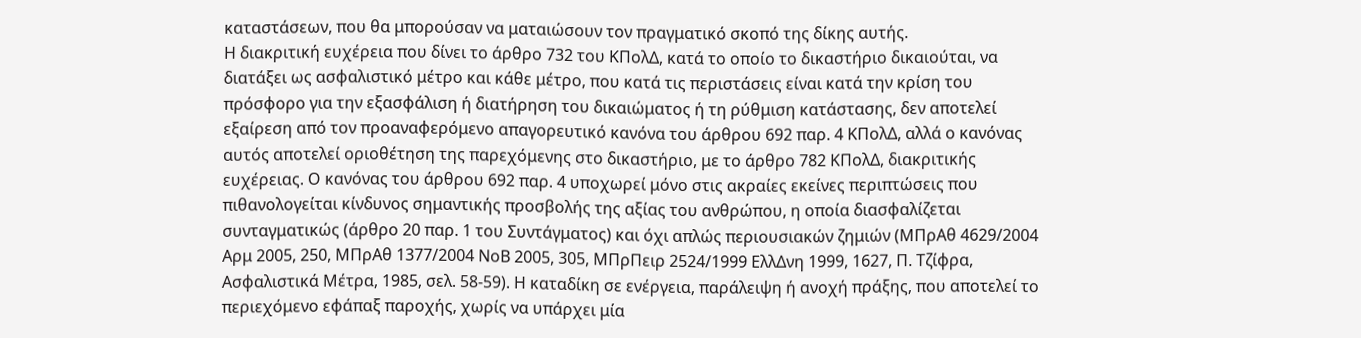καταστάσεων, που θα μπορούσαν να ματαιώσουν τον πραγματικό σκοπό της δίκης αυτής.
Η διακριτική ευχέρεια που δίνει το άρθρο 732 του ΚΠολΔ, κατά το οποίο το δικαστήριο δικαιούται, να διατάξει ως ασφαλιστικό μέτρο και κάθε μέτρο, που κατά τις περιστάσεις είναι κατά την κρίση του πρόσφορο για την εξασφάλιση ή διατήρηση του δικαιώματος ή τη ρύθμιση κατάστασης, δεν αποτελεί εξαίρεση από τον προαναφερόμενο απαγορευτικό κανόνα του άρθρου 692 παρ. 4 ΚΠολΔ, αλλά ο κανόνας αυτός αποτελεί οριοθέτηση της παρεχόμενης στο δικαστήριο, με το άρθρο 782 ΚΠολΔ, διακριτικής ευχέρειας. Ο κανόνας του άρθρου 692 παρ. 4 υποχωρεί μόνο στις ακραίες εκείνες περιπτώσεις που πιθανολογείται κίνδυνος σημαντικής προσβολής της αξίας του ανθρώπου, η οποία διασφαλίζεται συνταγματικώς (άρθρο 20 παρ. 1 του Συντάγματος) και όχι απλώς περιουσιακών ζημιών (ΜΠρΑθ 4629/2004 Αρμ 2005, 250, ΜΠρΑθ 1377/2004 ΝοΒ 2005, 305, ΜΠρΠειρ 2524/1999 ΕλλΔνη 1999, 1627, Π. Τζίφρα, Ασφαλιστικά Μέτρα, 1985, σελ. 58-59). Η καταδίκη σε ενέργεια, παράλειψη ή ανοχή πράξης, που αποτελεί το περιεχόμενο εφάπαξ παροχής, χωρίς να υπάρχει μία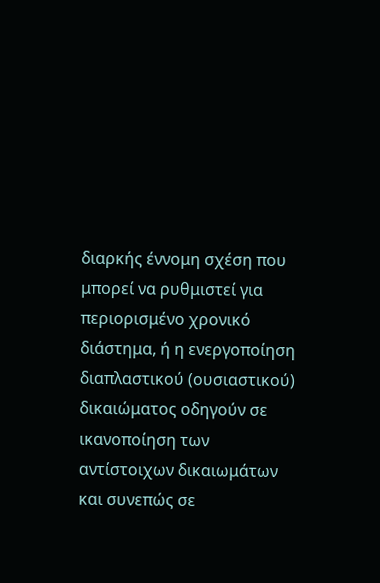διαρκής έννομη σχέση που μπορεί να ρυθμιστεί για περιορισμένο χρονικό διάστημα, ή η ενεργοποίηση διαπλαστικού (ουσιαστικού) δικαιώματος οδηγούν σε ικανοποίηση των αντίστοιχων δικαιωμάτων και συνεπώς σε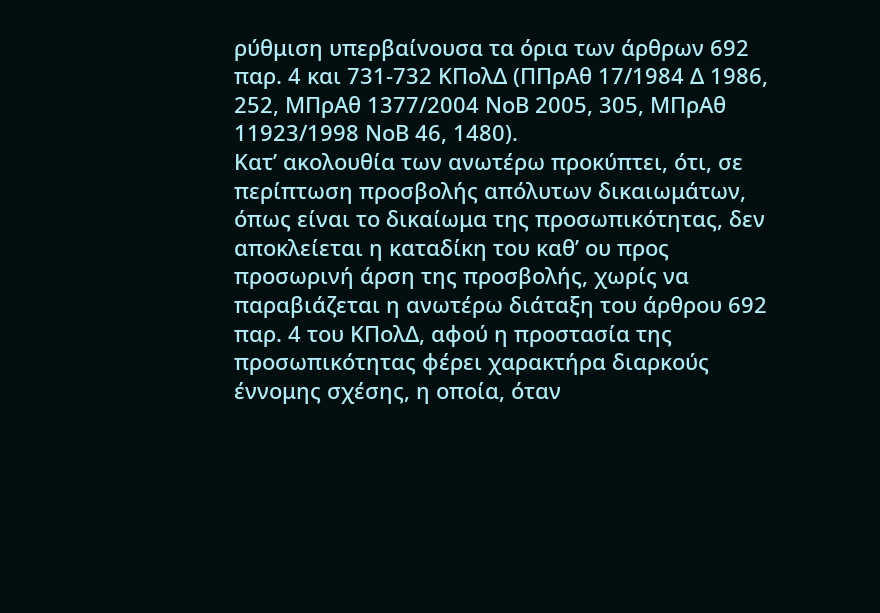ρύθμιση υπερβαίνουσα τα όρια των άρθρων 692 παρ. 4 και 731-732 ΚΠολΔ (ΠΠρΑθ 17/1984 Δ 1986, 252, ΜΠρΑθ 1377/2004 ΝοΒ 2005, 305, ΜΠρΑθ 11923/1998 ΝοΒ 46, 1480).
Κατ’ ακολουθία των ανωτέρω προκύπτει, ότι, σε περίπτωση προσβολής απόλυτων δικαιωμάτων, όπως είναι το δικαίωμα της προσωπικότητας, δεν αποκλείεται η καταδίκη του καθ’ ου προς προσωρινή άρση της προσβολής, χωρίς να παραβιάζεται η ανωτέρω διάταξη του άρθρου 692 παρ. 4 του ΚΠολΔ, αφού η προστασία της προσωπικότητας φέρει χαρακτήρα διαρκούς έννομης σχέσης, η οποία, όταν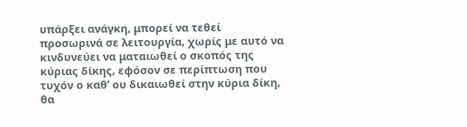υπάρξει ανάγκη, μπορεί να τεθεί προσωρινά σε λειτουργία, χωρίς με αυτό να κινδυνεύει να ματαιωθεί ο σκοπός της κύριας δίκης, εφόσον σε περίπτωση που τυχόν ο καθ’ ου δικαιωθεί στην κύρια δίκη, θα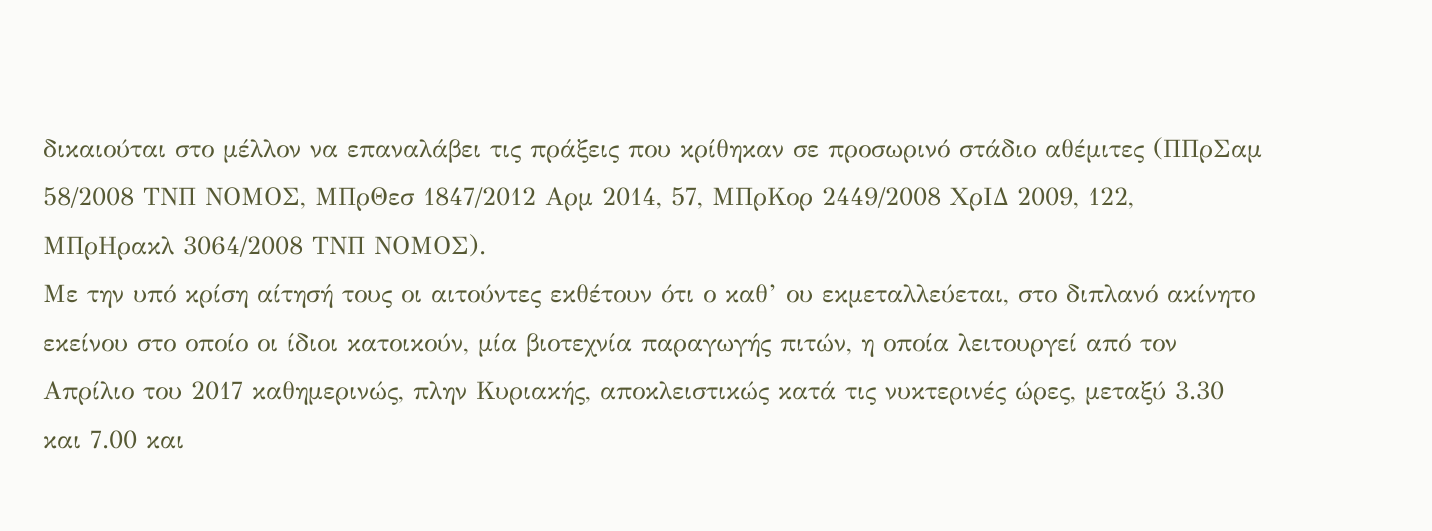δικαιούται στο μέλλον να επαναλάβει τις πράξεις που κρίθηκαν σε προσωρινό στάδιο αθέμιτες (ΠΠρΣαμ 58/2008 ΤΝΠ ΝΟΜΟΣ, ΜΠρΘεσ 1847/2012 Αρμ 2014, 57, ΜΠρΚορ 2449/2008 ΧρΙΔ 2009, 122, ΜΠρΗρακλ 3064/2008 ΤΝΠ ΝΟΜΟΣ).
Με την υπό κρίση αίτησή τους οι αιτούντες εκθέτουν ότι ο καθ’ ου εκμεταλλεύεται, στο διπλανό ακίνητο εκείνου στο οποίο οι ίδιοι κατοικούν, μία βιοτεχνία παραγωγής πιτών, η οποία λειτουργεί από τον Απρίλιο του 2017 καθημερινώς, πλην Κυριακής, αποκλειστικώς κατά τις νυκτερινές ώρες, μεταξύ 3.30 και 7.00 και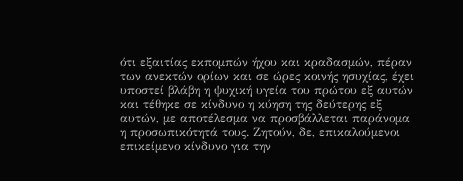ότι εξαιτίας εκπομπών ήχου και κραδασμών, πέραν των ανεκτών ορίων και σε ώρες κοινής ησυχίας, έχει υποστεί βλάβη η ψυχική υγεία του πρώτου εξ αυτών και τέθηκε σε κίνδυνο η κύηση της δεύτερης εξ αυτών, με αποτέλεσμα να προσβάλλεται παράνομα η προσωπικότητά τους. Ζητούν, δε, επικαλούμενοι επικείμενο κίνδυνο για την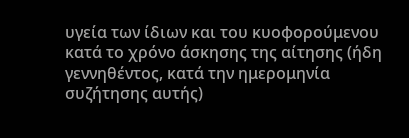υγεία των ίδιων και του κυοφορούμενου κατά το χρόνο άσκησης της αίτησης (ήδη γεννηθέντος, κατά την ημερομηνία συζήτησης αυτής)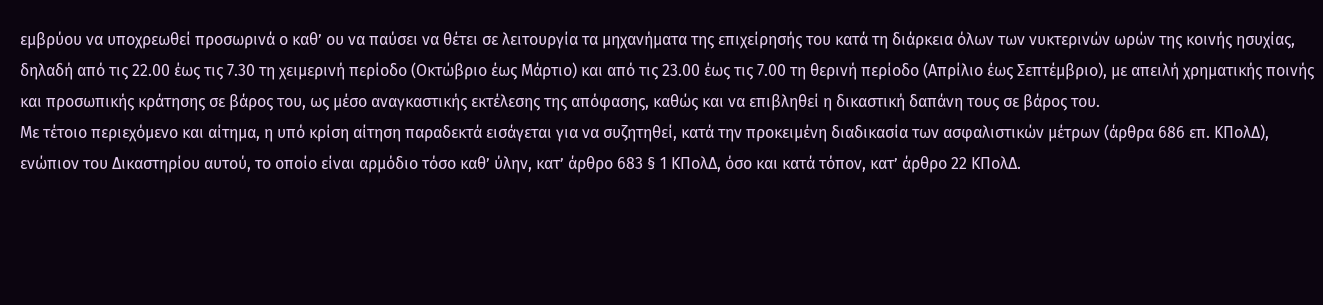εμβρύου να υποχρεωθεί προσωρινά ο καθ’ ου να παύσει να θέτει σε λειτουργία τα μηχανήματα της επιχείρησής του κατά τη διάρκεια όλων των νυκτερινών ωρών της κοινής ησυχίας, δηλαδή από τις 22.00 έως τις 7.30 τη χειμερινή περίοδο (Οκτώβριο έως Μάρτιο) και από τις 23.00 έως τις 7.00 τη θερινή περίοδο (Απρίλιο έως Σεπτέμβριο), με απειλή χρηματικής ποινής και προσωπικής κράτησης σε βάρος του, ως μέσο αναγκαστικής εκτέλεσης της απόφασης, καθώς και να επιβληθεί η δικαστική δαπάνη τους σε βάρος του.
Με τέτοιο περιεχόμενο και αίτημα, η υπό κρίση αίτηση παραδεκτά εισάγεται για να συζητηθεί, κατά την προκειμένη διαδικασία των ασφαλιστικών μέτρων (άρθρα 686 επ. ΚΠολΔ), ενώπιον του Δικαστηρίου αυτού, το οποίο είναι αρμόδιο τόσο καθ’ ύλην, κατ’ άρθρο 683 § 1 ΚΠολΔ, όσο και κατά τόπον, κατ’ άρθρο 22 ΚΠολΔ.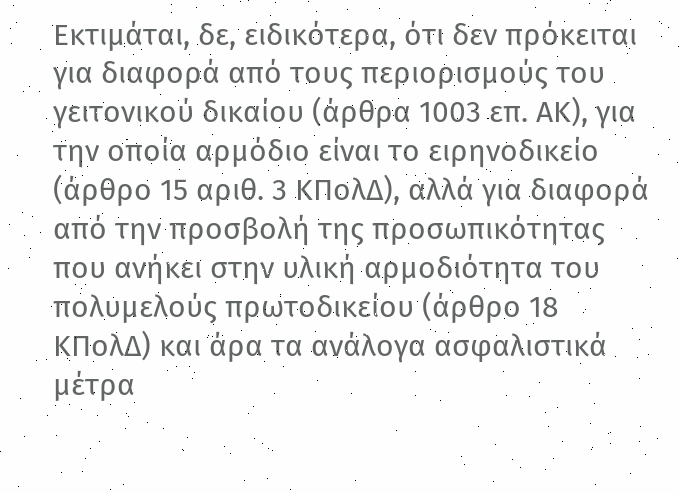Εκτιμάται, δε, ειδικότερα, ότι δεν πρόκειται για διαφορά από τους περιορισμούς του γειτονικού δικαίου (άρθρα 1003 επ. ΑΚ), για την οποία αρμόδιο είναι το ειρηνοδικείο (άρθρο 15 αριθ. 3 ΚΠολΔ), αλλά για διαφορά από την προσβολή της προσωπικότητας που ανήκει στην υλική αρμοδιότητα του πολυμελούς πρωτοδικείου (άρθρο 18 ΚΠολΔ) και άρα τα ανάλογα ασφαλιστικά μέτρα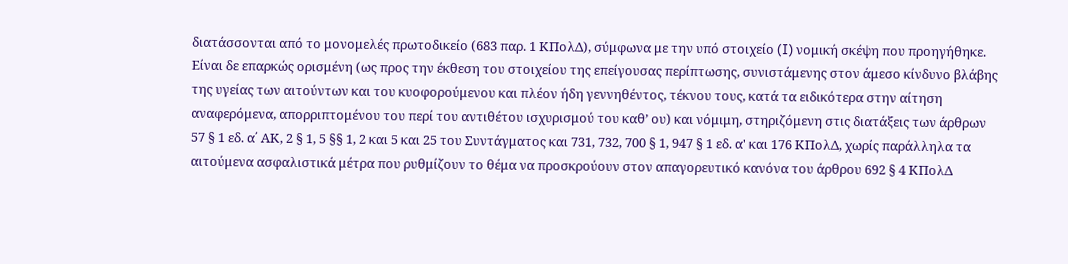διατάσσονται από το μονομελές πρωτοδικείο (683 παρ. 1 ΚΠολΔ), σύμφωνα με την υπό στοιχείο (I) νομική σκέψη που προηγήθηκε. Είναι δε επαρκώς ορισμένη (ως προς την έκθεση του στοιχείου της επείγουσας περίπτωσης, συνιστάμενης στον άμεσο κίνδυνο βλάβης της υγείας των αιτούντων και του κυοφορούμενου και πλέον ήδη γεννηθέντος, τέκνου τους, κατά τα ειδικότερα στην αίτηση αναφερόμενα, απορριπτομένου του περί του αντιθέτου ισχυρισμού του καθ’ ου) και νόμιμη, στηριζόμενη στις διατάξεις των άρθρων 57 § 1 εδ. α΄ ΑΚ, 2 § 1, 5 §§ 1, 2 και 5 και 25 του Συντάγματος και 731, 732, 700 § 1, 947 § 1 εδ. α' και 176 ΚΠολΔ, χωρίς παράλληλα τα αιτούμενα ασφαλιστικά μέτρα που ρυθμίζουν το θέμα να προσκρούουν στον απαγορευτικό κανόνα του άρθρου 692 § 4 ΚΠολΔ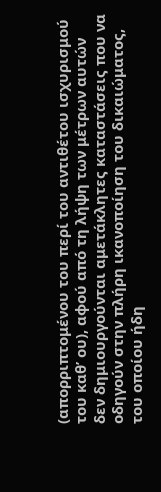(απορριπτομένου του περί του αντιθέτου ισχυρισμού του καθ’ ου), αφού από τη λήψη των μέτρων αυτών δεν δημιουργούνται αμετάκλητες καταστάσεις που να οδηγούν στην πλήρη ικανοποίηση του δικαιώματος, του οποίου ήδη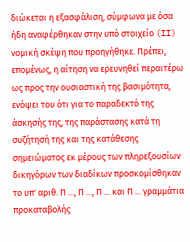διώκεται η εξασφάλιση, σύμφωνα με όσα ήδη αναφέρθηκαν στην υπό στοιχείο (II) νομική σκέψη που προηγήθηκε. Πρέπει, επομένως, η αίτηση να ερευνηθεί περαιτέρω ως προς την ουσιαστική της βασιμότητα, ενόψει του ότι για το παραδεκτό της άσκησής της, της παράστασης κατά τη συζήτησή της και της κατάθεσης σημειώματος εκ μέρους των πληρεξουσίων δικηγόρων των διαδίκων προσκομίσθηκαν το υπ' αριθ. Π ..., Π ..., Π ... και Π ... γραμμάτια προκαταβολής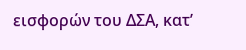εισφορών του ΔΣΑ, κατ’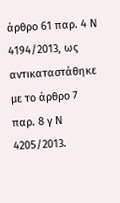άρθρο 61 παρ. 4 Ν 4194/2013, ως αντικαταστάθηκε με το άρθρο 7 παρ. 8 γ Ν 4205/2013.